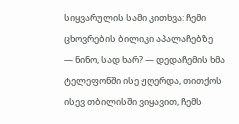სიყვარულის სამი კითხვა: ჩემი ცხოვრების ბილიკი აპალაჩებზე
— ნინო, სად ხარ? — დედაჩემის ხმა ტელეფონში ისე ჟღერდა, თითქოს ისევ თბილისში ვიყავით, ჩემს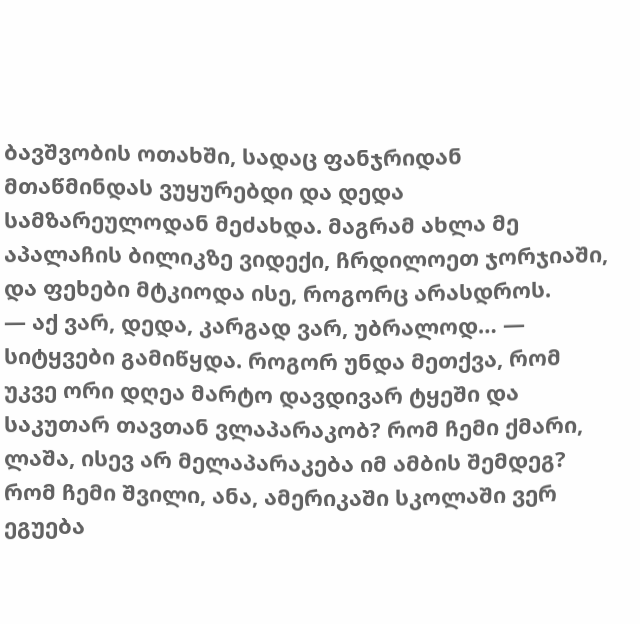ბავშვობის ოთახში, სადაც ფანჯრიდან მთაწმინდას ვუყურებდი და დედა სამზარეულოდან მეძახდა. მაგრამ ახლა მე აპალაჩის ბილიკზე ვიდექი, ჩრდილოეთ ჯორჯიაში, და ფეხები მტკიოდა ისე, როგორც არასდროს.
— აქ ვარ, დედა, კარგად ვარ, უბრალოდ… — სიტყვები გამიწყდა. როგორ უნდა მეთქვა, რომ უკვე ორი დღეა მარტო დავდივარ ტყეში და საკუთარ თავთან ვლაპარაკობ? რომ ჩემი ქმარი, ლაშა, ისევ არ მელაპარაკება იმ ამბის შემდეგ? რომ ჩემი შვილი, ანა, ამერიკაში სკოლაში ვერ ეგუება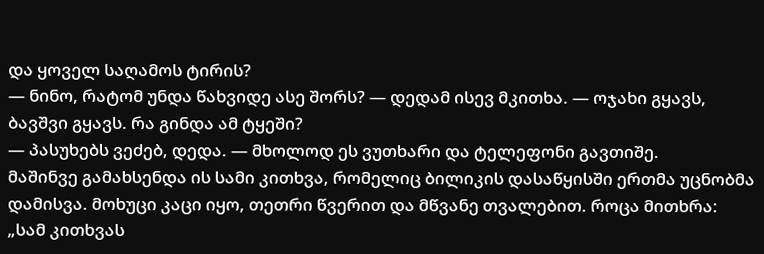და ყოველ საღამოს ტირის?
— ნინო, რატომ უნდა წახვიდე ასე შორს? — დედამ ისევ მკითხა. — ოჯახი გყავს, ბავშვი გყავს. რა გინდა ამ ტყეში?
— პასუხებს ვეძებ, დედა. — მხოლოდ ეს ვუთხარი და ტელეფონი გავთიშე.
მაშინვე გამახსენდა ის სამი კითხვა, რომელიც ბილიკის დასაწყისში ერთმა უცნობმა დამისვა. მოხუცი კაცი იყო, თეთრი წვერით და მწვანე თვალებით. როცა მითხრა: „სამ კითხვას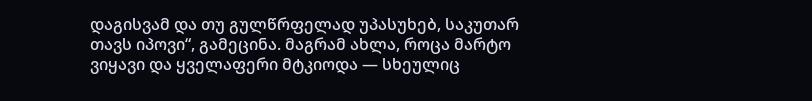დაგისვამ და თუ გულწრფელად უპასუხებ, საკუთარ თავს იპოვი“, გამეცინა. მაგრამ ახლა, როცა მარტო ვიყავი და ყველაფერი მტკიოდა — სხეულიც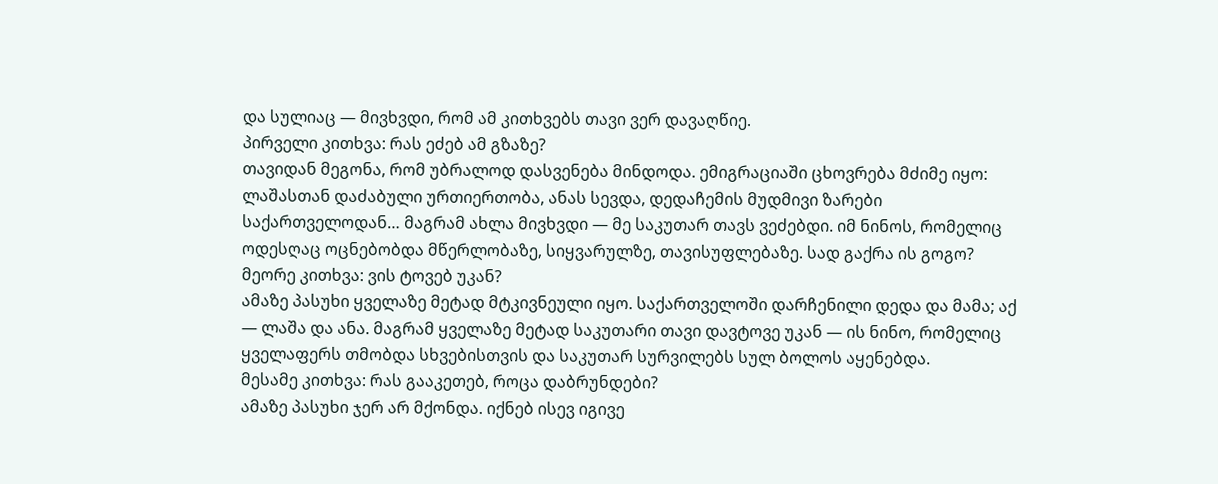და სულიაც — მივხვდი, რომ ამ კითხვებს თავი ვერ დავაღწიე.
პირველი კითხვა: რას ეძებ ამ გზაზე?
თავიდან მეგონა, რომ უბრალოდ დასვენება მინდოდა. ემიგრაციაში ცხოვრება მძიმე იყო: ლაშასთან დაძაბული ურთიერთობა, ანას სევდა, დედაჩემის მუდმივი ზარები საქართველოდან… მაგრამ ახლა მივხვდი — მე საკუთარ თავს ვეძებდი. იმ ნინოს, რომელიც ოდესღაც ოცნებობდა მწერლობაზე, სიყვარულზე, თავისუფლებაზე. სად გაქრა ის გოგო?
მეორე კითხვა: ვის ტოვებ უკან?
ამაზე პასუხი ყველაზე მეტად მტკივნეული იყო. საქართველოში დარჩენილი დედა და მამა; აქ — ლაშა და ანა. მაგრამ ყველაზე მეტად საკუთარი თავი დავტოვე უკან — ის ნინო, რომელიც ყველაფერს თმობდა სხვებისთვის და საკუთარ სურვილებს სულ ბოლოს აყენებდა.
მესამე კითხვა: რას გააკეთებ, როცა დაბრუნდები?
ამაზე პასუხი ჯერ არ მქონდა. იქნებ ისევ იგივე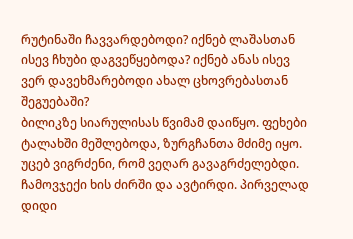რუტინაში ჩავვარდებოდი? იქნებ ლაშასთან ისევ ჩხუბი დაგვეწყებოდა? იქნებ ანას ისევ ვერ დავეხმარებოდი ახალ ცხოვრებასთან შეგუებაში?
ბილიკზე სიარულისას წვიმამ დაიწყო. ფეხები ტალახში მეშლებოდა, ზურგჩანთა მძიმე იყო. უცებ ვიგრძენი, რომ ვეღარ გავაგრძელებდი. ჩამოვჯექი ხის ძირში და ავტირდი. პირველად დიდი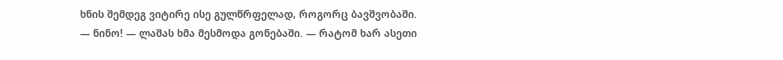ხნის შემდეგ ვიტირე ისე გულწრფელად, როგორც ბავშვობაში.
— ნინო! — ლაშას ხმა მესმოდა გონებაში. — რატომ ხარ ასეთი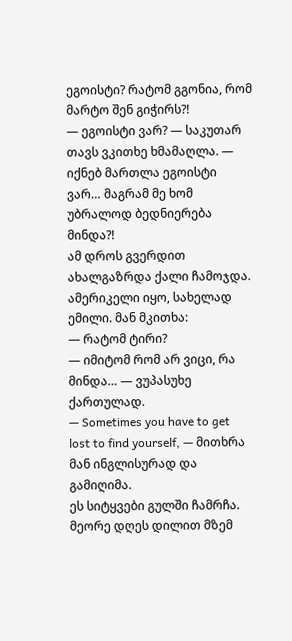ეგოისტი? რატომ გგონია, რომ მარტო შენ გიჭირს?!
— ეგოისტი ვარ? — საკუთარ თავს ვკითხე ხმამაღლა. — იქნებ მართლა ეგოისტი ვარ… მაგრამ მე ხომ უბრალოდ ბედნიერება მინდა?!
ამ დროს გვერდით ახალგაზრდა ქალი ჩამოჯდა. ამერიკელი იყო, სახელად ემილი. მან მკითხა:
— რატომ ტირი?
— იმიტომ რომ არ ვიცი, რა მინდა… — ვუპასუხე ქართულად.
— Sometimes you have to get lost to find yourself, — მითხრა მან ინგლისურად და გამიღიმა.
ეს სიტყვები გულში ჩამრჩა.
მეორე დღეს დილით მზემ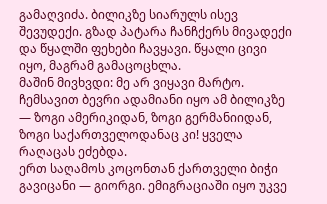გამაღვიძა. ბილიკზე სიარულს ისევ შევუდექი. გზად პატარა ჩანჩქერს მივადექი და წყალში ფეხები ჩავყავი. წყალი ცივი იყო, მაგრამ გამაცოცხლა.
მაშინ მივხვდი: მე არ ვიყავი მარტო. ჩემსავით ბევრი ადამიანი იყო ამ ბილიკზე — ზოგი ამერიკიდან, ზოგი გერმანიიდან, ზოგი საქართველოდანაც კი! ყველა რაღაცას ეძებდა.
ერთ საღამოს კოცონთან ქართველი ბიჭი გავიცანი — გიორგი. ემიგრაციაში იყო უკვე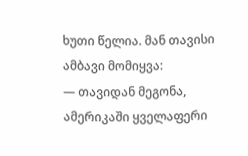ხუთი წელია. მან თავისი ამბავი მომიყვა:
— თავიდან მეგონა, ამერიკაში ყველაფერი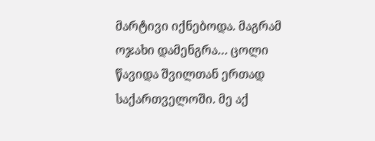მარტივი იქნებოდა. მაგრამ ოჯახი დამენგრა… ცოლი წავიდა შვილთან ერთად საქართველოში. მე აქ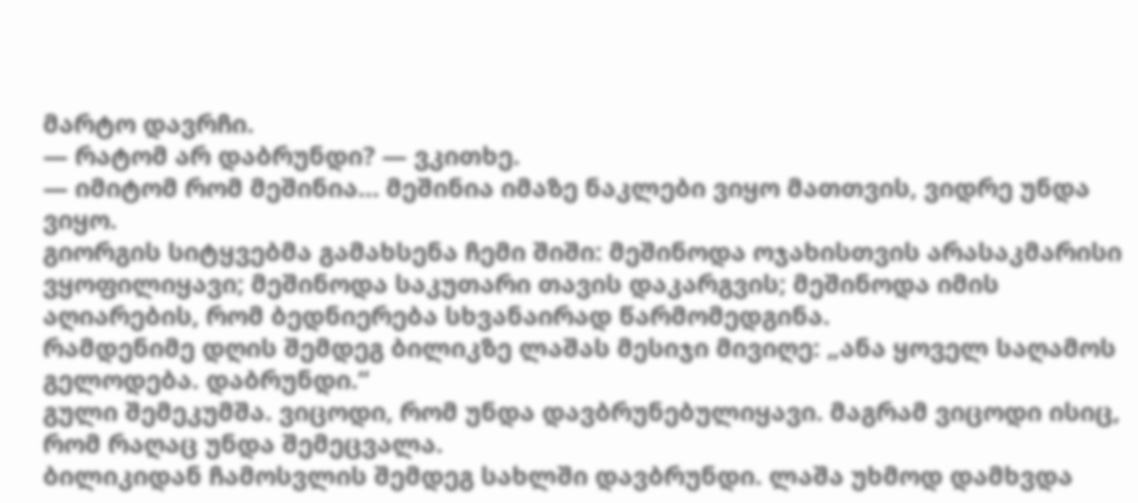მარტო დავრჩი.
— რატომ არ დაბრუნდი? — ვკითხე.
— იმიტომ რომ მეშინია… მეშინია იმაზე ნაკლები ვიყო მათთვის, ვიდრე უნდა ვიყო.
გიორგის სიტყვებმა გამახსენა ჩემი შიში: მეშინოდა ოჯახისთვის არასაკმარისი ვყოფილიყავი; მეშინოდა საკუთარი თავის დაკარგვის; მეშინოდა იმის აღიარების, რომ ბედნიერება სხვანაირად წარმომედგინა.
რამდენიმე დღის შემდეგ ბილიკზე ლაშას მესიჯი მივიღე: „ანა ყოველ საღამოს გელოდება. დაბრუნდი.“
გული შემეკუმშა. ვიცოდი, რომ უნდა დავბრუნებულიყავი. მაგრამ ვიცოდი ისიც, რომ რაღაც უნდა შემეცვალა.
ბილიკიდან ჩამოსვლის შემდეგ სახლში დავბრუნდი. ლაშა უხმოდ დამხვდა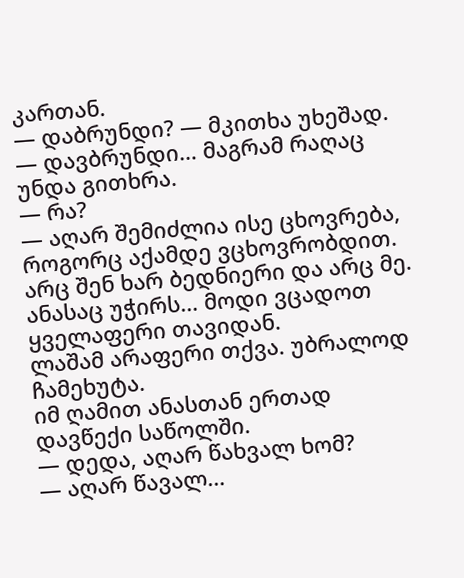კართან.
— დაბრუნდი? — მკითხა უხეშად.
— დავბრუნდი… მაგრამ რაღაც უნდა გითხრა.
— რა?
— აღარ შემიძლია ისე ცხოვრება, როგორც აქამდე ვცხოვრობდით. არც შენ ხარ ბედნიერი და არც მე. ანასაც უჭირს… მოდი ვცადოთ ყველაფერი თავიდან.
ლაშამ არაფერი თქვა. უბრალოდ ჩამეხუტა.
იმ ღამით ანასთან ერთად დავწექი საწოლში.
— დედა, აღარ წახვალ ხომ?
— აღარ წავალ…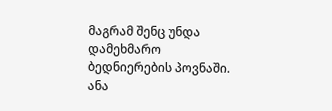მაგრამ შენც უნდა დამეხმარო ბედნიერების პოვნაში.
ანა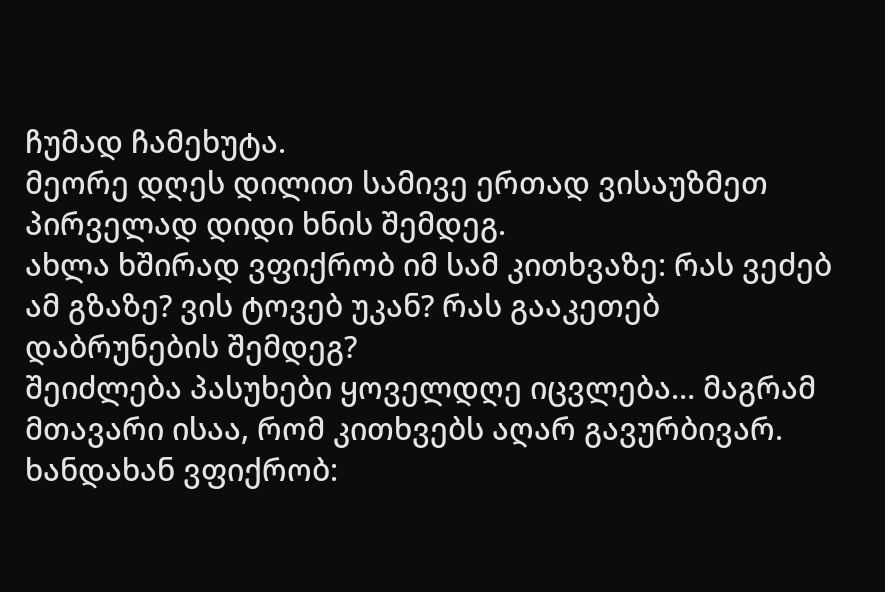ჩუმად ჩამეხუტა.
მეორე დღეს დილით სამივე ერთად ვისაუზმეთ პირველად დიდი ხნის შემდეგ.
ახლა ხშირად ვფიქრობ იმ სამ კითხვაზე: რას ვეძებ ამ გზაზე? ვის ტოვებ უკან? რას გააკეთებ დაბრუნების შემდეგ?
შეიძლება პასუხები ყოველდღე იცვლება… მაგრამ მთავარი ისაა, რომ კითხვებს აღარ გავურბივარ.
ხანდახან ვფიქრობ: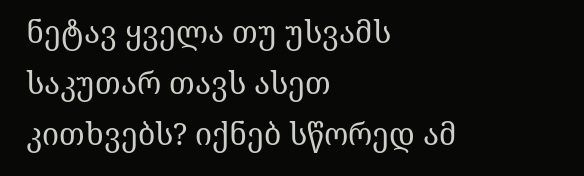ნეტავ ყველა თუ უსვამს საკუთარ თავს ასეთ კითხვებს? იქნებ სწორედ ამ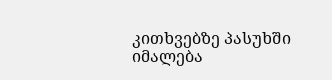კითხვებზე პასუხში იმალება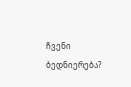ჩვენი ბედნიერება?